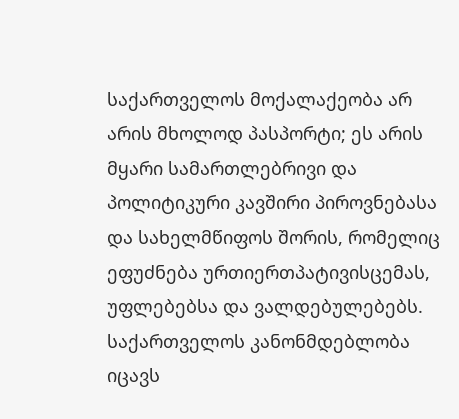საქართველოს მოქალაქეობა არ არის მხოლოდ პასპორტი; ეს არის მყარი სამართლებრივი და პოლიტიკური კავშირი პიროვნებასა და სახელმწიფოს შორის, რომელიც ეფუძნება ურთიერთპატივისცემას, უფლებებსა და ვალდებულებებს. საქართველოს კანონმდებლობა იცავს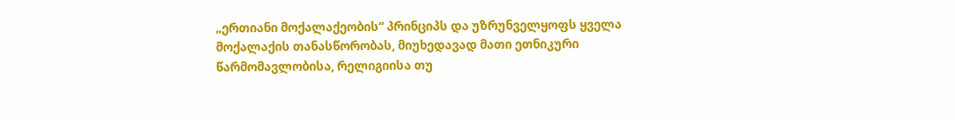„ერთიანი მოქალაქეობის“ პრინციპს და უზრუნველყოფს ყველა მოქალაქის თანასწორობას, მიუხედავად მათი ეთნიკური წარმომავლობისა, რელიგიისა თუ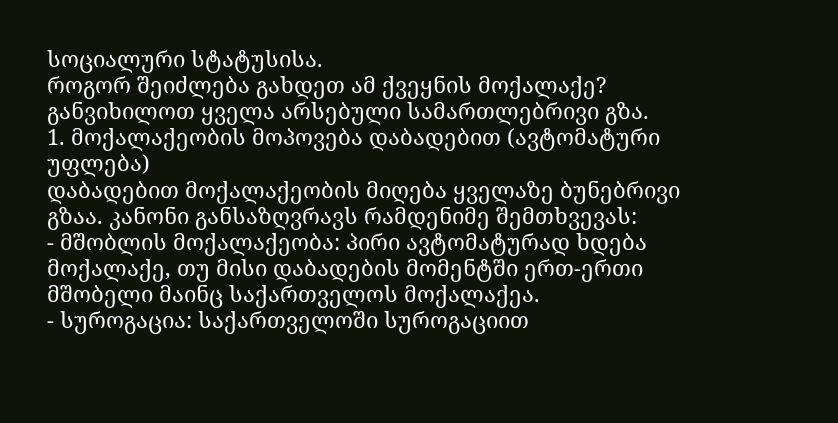სოციალური სტატუსისა.
როგორ შეიძლება გახდეთ ამ ქვეყნის მოქალაქე? განვიხილოთ ყველა არსებული სამართლებრივი გზა.
1. მოქალაქეობის მოპოვება დაბადებით (ავტომატური უფლება)
დაბადებით მოქალაქეობის მიღება ყველაზე ბუნებრივი გზაა. კანონი განსაზღვრავს რამდენიმე შემთხვევას:
- მშობლის მოქალაქეობა: პირი ავტომატურად ხდება მოქალაქე, თუ მისი დაბადების მომენტში ერთ-ერთი მშობელი მაინც საქართველოს მოქალაქეა.
- სუროგაცია: საქართველოში სუროგაციით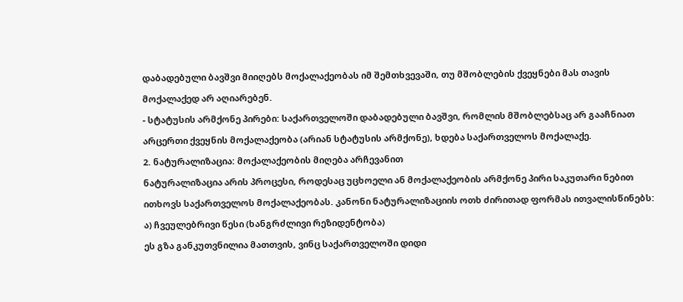დაბადებული ბავშვი მიიღებს მოქალაქეობას იმ შემთხვევაში, თუ მშობლების ქვეყნები მას თავის მოქალაქედ არ აღიარებენ.
- სტატუსის არმქონე პირები: საქართველოში დაბადებული ბავშვი, რომლის მშობლებსაც არ გააჩნიათ არცერთი ქვეყნის მოქალაქეობა (არიან სტატუსის არმქონე), ხდება საქართველოს მოქალაქე.
2. ნატურალიზაცია: მოქალაქეობის მიღება არჩევანით
ნატურალიზაცია არის პროცესი, როდესაც უცხოელი ან მოქალაქეობის არმქონე პირი საკუთარი ნებით ითხოვს საქართველოს მოქალაქეობას. კანონი ნატურალიზაციის ოთხ ძირითად ფორმას ითვალისწინებს:
ა) ჩვეულებრივი წესი (ხანგრძლივი რეზიდენტობა)
ეს გზა განკუთვნილია მათთვის, ვინც საქართველოში დიდი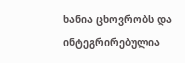ხანია ცხოვრობს და ინტეგრირებულია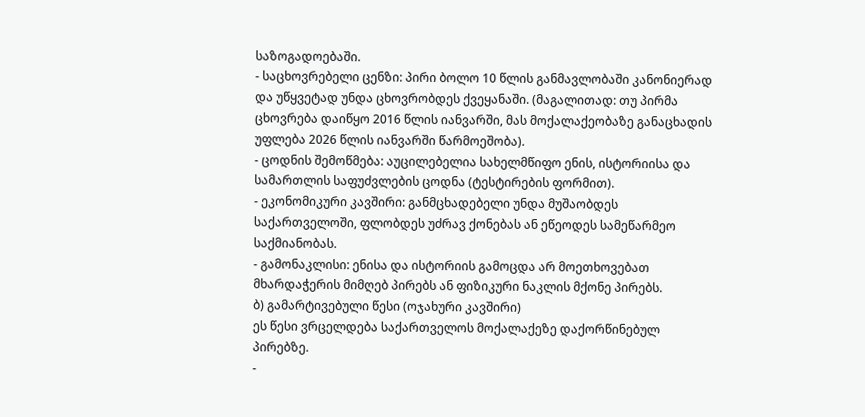საზოგადოებაში.
- საცხოვრებელი ცენზი: პირი ბოლო 10 წლის განმავლობაში კანონიერად და უწყვეტად უნდა ცხოვრობდეს ქვეყანაში. (მაგალითად: თუ პირმა ცხოვრება დაიწყო 2016 წლის იანვარში, მას მოქალაქეობაზე განაცხადის უფლება 2026 წლის იანვარში წარმოეშობა).
- ცოდნის შემოწმება: აუცილებელია სახელმწიფო ენის, ისტორიისა და სამართლის საფუძვლების ცოდნა (ტესტირების ფორმით).
- ეკონომიკური კავშირი: განმცხადებელი უნდა მუშაობდეს საქართველოში, ფლობდეს უძრავ ქონებას ან ეწეოდეს სამეწარმეო საქმიანობას.
- გამონაკლისი: ენისა და ისტორიის გამოცდა არ მოეთხოვებათ მხარდაჭერის მიმღებ პირებს ან ფიზიკური ნაკლის მქონე პირებს.
ბ) გამარტივებული წესი (ოჯახური კავშირი)
ეს წესი ვრცელდება საქართველოს მოქალაქეზე დაქორწინებულ პირებზე.
-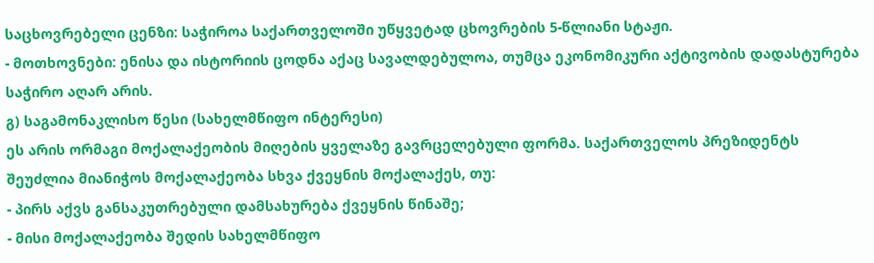საცხოვრებელი ცენზი: საჭიროა საქართველოში უწყვეტად ცხოვრების 5-წლიანი სტაჟი.
- მოთხოვნები: ენისა და ისტორიის ცოდნა აქაც სავალდებულოა, თუმცა ეკონომიკური აქტივობის დადასტურება საჭირო აღარ არის.
გ) საგამონაკლისო წესი (სახელმწიფო ინტერესი)
ეს არის ორმაგი მოქალაქეობის მიღების ყველაზე გავრცელებული ფორმა. საქართველოს პრეზიდენტს შეუძლია მიანიჭოს მოქალაქეობა სხვა ქვეყნის მოქალაქეს, თუ:
- პირს აქვს განსაკუთრებული დამსახურება ქვეყნის წინაშე;
- მისი მოქალაქეობა შედის სახელმწიფო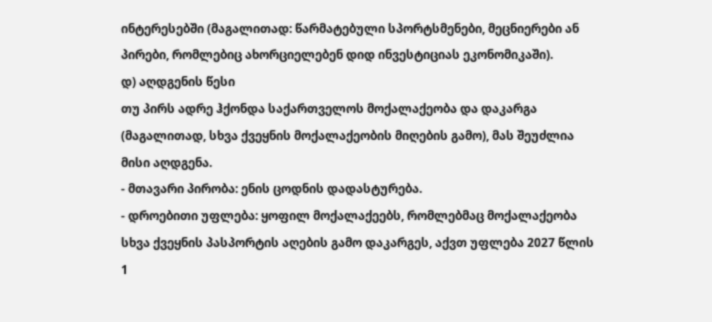ინტერესებში (მაგალითად: წარმატებული სპორტსმენები, მეცნიერები ან პირები, რომლებიც ახორციელებენ დიდ ინვესტიციას ეკონომიკაში).
დ) აღდგენის წესი
თუ პირს ადრე ჰქონდა საქართველოს მოქალაქეობა და დაკარგა (მაგალითად, სხვა ქვეყნის მოქალაქეობის მიღების გამო), მას შეუძლია მისი აღდგენა.
- მთავარი პირობა: ენის ცოდნის დადასტურება.
- დროებითი უფლება: ყოფილ მოქალაქეებს, რომლებმაც მოქალაქეობა სხვა ქვეყნის პასპორტის აღების გამო დაკარგეს, აქვთ უფლება 2027 წლის 1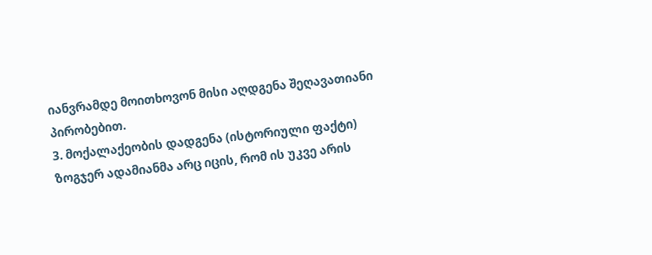იანვრამდე მოითხოვონ მისი აღდგენა შეღავათიანი პირობებით.
3. მოქალაქეობის დადგენა (ისტორიული ფაქტი)
ზოგჯერ ადამიანმა არც იცის, რომ ის უკვე არის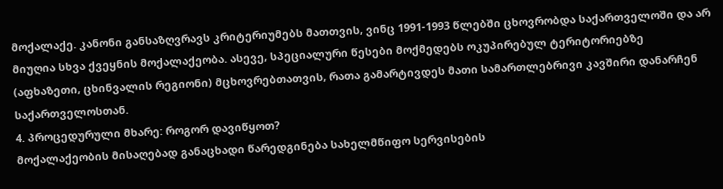მოქალაქე. კანონი განსაზღვრავს კრიტერიუმებს მათთვის, ვინც 1991-1993 წლებში ცხოვრობდა საქართველოში და არ მიუღია სხვა ქვეყნის მოქალაქეობა. ასევე, სპეციალური წესები მოქმედებს ოკუპირებულ ტერიტორიებზე (აფხაზეთი, ცხინვალის რეგიონი) მცხოვრებთათვის, რათა გამარტივდეს მათი სამართლებრივი კავშირი დანარჩენ საქართველოსთან.
4. პროცედურული მხარე: როგორ დავიწყოთ?
მოქალაქეობის მისაღებად განაცხადი წარედგინება სახელმწიფო სერვისების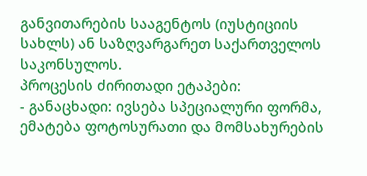განვითარების სააგენტოს (იუსტიციის სახლს) ან საზღვარგარეთ საქართველოს საკონსულოს.
პროცესის ძირითადი ეტაპები:
- განაცხადი: ივსება სპეციალური ფორმა, ემატება ფოტოსურათი და მომსახურების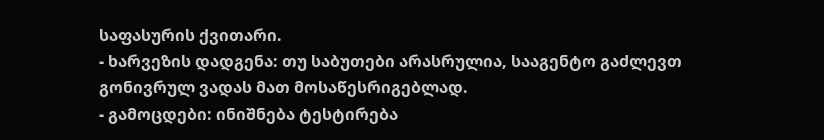საფასურის ქვითარი.
- ხარვეზის დადგენა: თუ საბუთები არასრულია, სააგენტო გაძლევთ გონივრულ ვადას მათ მოსაწესრიგებლად.
- გამოცდები: ინიშნება ტესტირება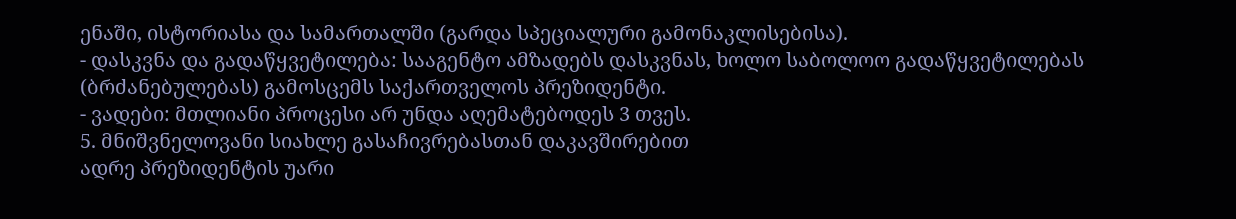ენაში, ისტორიასა და სამართალში (გარდა სპეციალური გამონაკლისებისა).
- დასკვნა და გადაწყვეტილება: სააგენტო ამზადებს დასკვნას, ხოლო საბოლოო გადაწყვეტილებას (ბრძანებულებას) გამოსცემს საქართველოს პრეზიდენტი.
- ვადები: მთლიანი პროცესი არ უნდა აღემატებოდეს 3 თვეს.
5. მნიშვნელოვანი სიახლე გასაჩივრებასთან დაკავშირებით
ადრე პრეზიდენტის უარი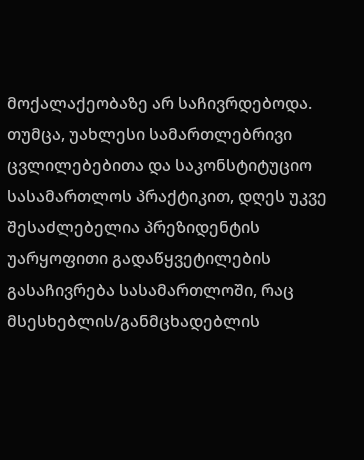მოქალაქეობაზე არ საჩივრდებოდა. თუმცა, უახლესი სამართლებრივი ცვლილებებითა და საკონსტიტუციო სასამართლოს პრაქტიკით, დღეს უკვე შესაძლებელია პრეზიდენტის უარყოფითი გადაწყვეტილების გასაჩივრება სასამართლოში, რაც მსესხებლის/განმცხადებლის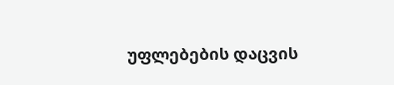უფლებების დაცვის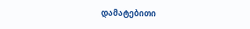დამატებითი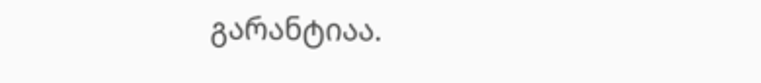გარანტიაა.